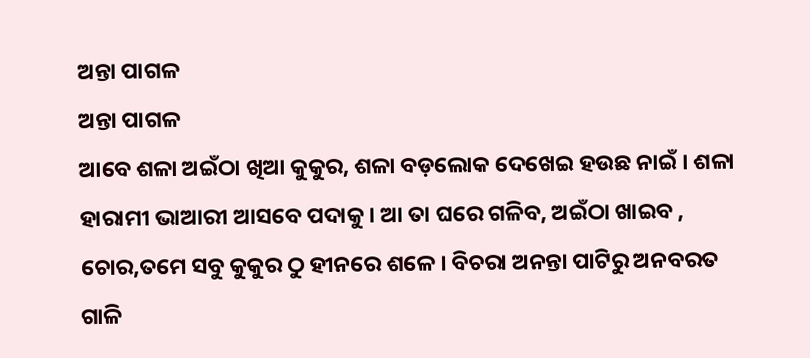ଅନ୍ତା ପାଗଳ
ଅନ୍ତା ପାଗଳ
ଆବେ ଶଳା ଅଇଁଠା ଖିଆ କୁକୁର, ଶଳା ବଡ଼ଲୋକ ଦେଖେଇ ହଉଛ ନାଇଁ । ଶଳା ହାରାମୀ ଭାଆରୀ ଆସବେ ପଦାକୁ । ଆ ତା ଘରେ ଗଳିବ, ଅଇଁଠା ଖାଇବ , ଚୋର,ତମେ ସବୁ କୁକୁର ଠୁ ହୀନରେ ଶଳେ । ବିଚରା ଅନନ୍ତା ପାଟିରୁ ଅନବରତ ଗାଳି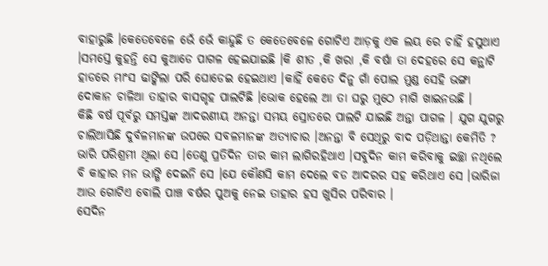ବାହାରୁଛି ।କେତେବେଳେ ଭେଁ ଭେଁ କାନ୍ଦୁଛି ତ କେତେବେଳେ ଗୋଟିଏ ଆଡ଼କୁ ଏକ ଲୟ ରେ ଚାହିଁ ହସୁଥାଏ ।ସମସ୍ତେ କୁହନ୍ତି ସେ କୁଆଡେ ପାଗଳ ହେଇଯାଇଛି ।କି ଶୀତ ,କି ଖରା ,କି ବର୍ଷା ତା ଦେହରେ ସେ କନ୍ଥାଟି ହାଡରେ ମାଂସ ଢାଙ୍କିଲା ପରି ଘୋଡେଇ ହେଇଥାଏ ।କାହିଁ କେତେ ଦିନୁ ଗାଁ ପୋଲ ମୁଣ୍ଡ ସେହି ଭଙ୍ଗା ଦୋକାନ ଚାଳିଆ ତାହାର ବାସଗୃହ ପାଲଟିଛି ।ଭୋକ ହେଲେ ଆ ତା ଘରୁ ମୁଠେ ମାଗି ଖାଇନଉଛି ।
କିଛି ବର୍ଷ ପୂର୍ବରୁ ସମସ୍ତଙ୍କ ଆଦରଣୀୟ ଅନନ୍ତା ସମୟ ସ୍ରୋତରେ ପାଲଟି ଯାଇଛି ଅନ୍ତା ପାଗଳ । ଯୁଗ ଯୁଗରୁ ଚାଲିଆସିଛି ଦୁର୍ବଳମାନଙ୍କ ଉପରେ ସବଳମାନଙ୍କ ଅତ୍ୟାଚାର ।ଅନନ୍ତା ବି ସେଥିରୁ ବାଦ ପଡ଼ିଥାନ୍ତା କେମିତି ? ଭାରି ପରିଶ୍ରମୀ ଥିଲା ସେ ।ତେଣୁ ପ୍ରତିଦିନ ତାର କାମ ଲାଗିରହିଥାଏ ।ସବୁଦିନ କାମ କରିବାକୁ ଇଚ୍ଛା ନଥିଲେ ବି କାହାର ମନ ଭାଙ୍ଗି ଦେଇନି ସେ ।ଯେ କୌଣସି କାମ ଦେଲେ ବଡ ଆଦରର ସହ କରିଥାଏ ସେ ।ଭାରିଜା ଆଉ ଗୋଟିଏ ବୋଲି ପାଞ୍ଚ ବର୍ଷର ପୁଅକୁ ନେଇ ତାହାର ହସ ଖୁସିର ପରିବାର ।
ସେଦିନ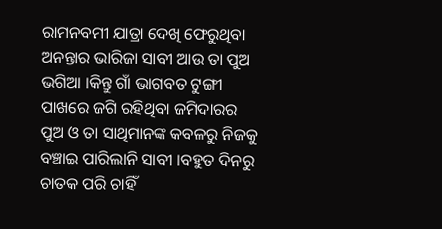ରାମନବମୀ ଯାତ୍ରା ଦେଖି ଫେରୁଥିବା ଅନନ୍ତାର ଭାରିଜା ସାବୀ ଆଉ ତା ପୁଅ ଭଗିଆ ।କିନ୍ତୁ ଗାଁ ଭାଗବତ ଟୁଙ୍ଗୀ ପାଖରେ ଜଗି ରହିଥିବା ଜମିଦାରର ପୁଅ ଓ ତା ସାଥିମାନଙ୍କ କବଳରୁ ନିଜକୁ ବଞ୍ଚାଇ ପାରିଲାନି ସାବୀ ।ବହୁତ ଦିନରୁ ଚାତକ ପରି ଚାହିଁ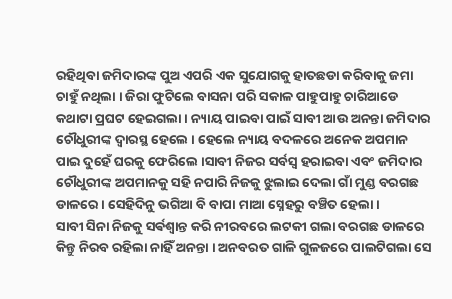ରହିଥିବା ଜମିଦାରଙ୍କ ପୁଅ ଏପରି ଏକ ସୁଯୋଗକୁ ହାତଛଡା କରିବାକୁ ଜମା ଚାହୁଁ ନଥିଲା । ଜିରା ଫୁଟିଲେ ବାସନା ପରି ସକାଳ ପାହୁପାହୁ ଚାରିଆଡେ କଥାଟା ପ୍ରଘଟ ହେଇଗଲା । ନ୍ୟାୟ ପାଇବା ପାଇଁ ସାବୀ ଆଉ ଅନନ୍ତା ଜମିଦାର ଚୌଧୁରୀଙ୍କ ଦ୍ୱାରସ୍ଥ ହେଲେ । ହେଲେ ନ୍ୟାୟ ବଦଳରେ ଅନେକ ଅପମାନ ପାଇ ଦୁହେଁ ଘରକୁ ଫେରିଲେ ।ସାବୀ ନିଜର ସର୍ବସ୍ୱ ହରାଇବା ଏବଂ ଜମିଦାର ଚୌଧୁରୀଙ୍କ ଅପମାନକୁ ସହି ନପାରି ନିଜକୁ ଝୁଲାଇ ଦେଲା ଗାଁ ମୁଣ୍ଡ ବରଗଛ ଡାଳରେ । ସେହିଦିନୁ ଭଗିଆ ବି ବାପା ମାଆ ସ୍ନେହରୁ ବଞ୍ଚିତ ହେଲା ।
ସାବୀ ସିନା ନିଜକୁ ସର୍ଵଶ୍ୱାନ୍ତ କରି ନୀରବରେ ଲଟକୀ ଗଲା ବରଗଛ ଡାଳରେ କିନ୍ତୁ ନିରବ ରହିଲା ନାହିଁ ଅନନ୍ତା । ଅନବରତ ଗାଳି ଗୁଳଜରେ ପାଲଟିଗଲା ସେ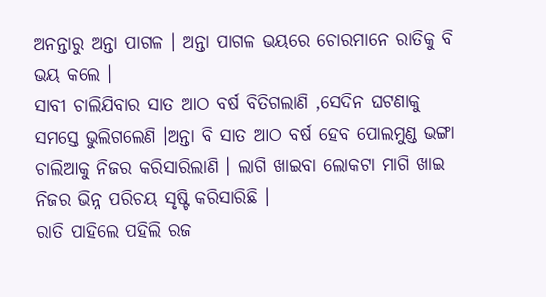ଅନନ୍ତାରୁ ଅନ୍ତା ପାଗଳ । ଅନ୍ତା ପାଗଳ ଭୟରେ ଚୋରମାନେ ରାତିକୁ ବି ଭୟ କଲେ ।
ସାବୀ ଚାଲିଯିବାର ସାତ ଆଠ ବର୍ଷ ବିତିଗଲାଣି ,ସେଦିନ ଘଟଣାକୁ ସମସ୍ତେ ଭୁଲିଗଲେଣି ।ଅନ୍ତା ବି ସାତ ଆଠ ବର୍ଷ ହେବ ପୋଲମୁଣ୍ଡ ଭଙ୍ଗା ଚାଲିଆକୁ ନିଜର କରିସାରିଲାଣି । ଲାଗି ଖାଇବା ଲୋକଟା ମାଗି ଖାଇ ନିଜର ଭିନ୍ନ ପରିଚୟ ସୃଷ୍ଟି କରିସାରିଛି ।
ରାତି ପାହିଲେ ପହିଲି ରଜ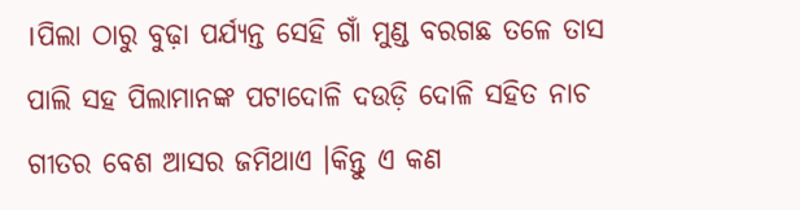।ପିଲା ଠାରୁ ବୁଢ଼ା ପର୍ଯ୍ୟନ୍ତ ସେହି ଗାଁ ମୁଣ୍ଡ ବରଗଛ ତଳେ ତାସ ପାଲି ସହ ପିଲାମାନଙ୍କ ପଟାଦୋଳି ଦଉଡ଼ି ଦୋଳି ସହିତ ନାଚ ଗୀତର ବେଶ ଆସର ଜମିଥାଏ ।କିନ୍ତୁ ଏ କଣ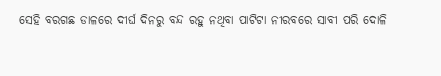ସେହି ବରଗଛ ଡାଳରେ ଦୀର୍ଘ ଦିନରୁ ବନ୍ଦ ରହୁ ନଥିବା ପାଟିଟା ନୀରବରେ ସାବୀ ପରି ଦୋଳି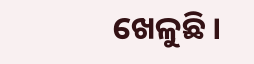ଖେଳୁଛି ।